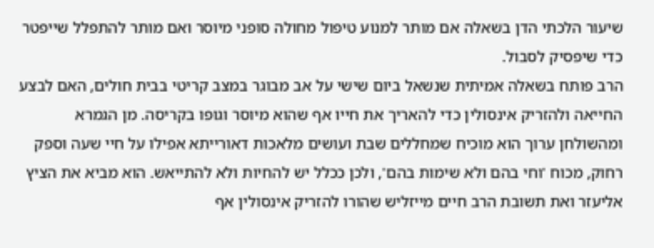שיעור הלכתי הדן בשאלה אם מותר למנוע טיפול מחולה סופני מיוסר ואם מותר להתפלל שייפטר כדי שיפסיק לסבול.
הרב פותח בשאלה אמיתית שנשאל ביום שישי על אב מבוגר במצב קריטי בבית חולים, האם לבצע החייאה ולהזריק אינסולין כדי להאריך את חייו אף שהוא מיוסר וגופו בקריסה. מן הגמרא ומהשולחן ערוך הוא מוכיח שמחללים שבת ועושים מלאכות דאורייתא אפילו על חיי שעה וספק רחוק, מכוח 'וחי בהם ולא שימות בהם', ולכן ככלל יש להחיות ולא להתייאש. הוא מביא את הציץ אליעזר ואת תשובת הרב חיים מייזליש שהורו להזריק אינסולין אף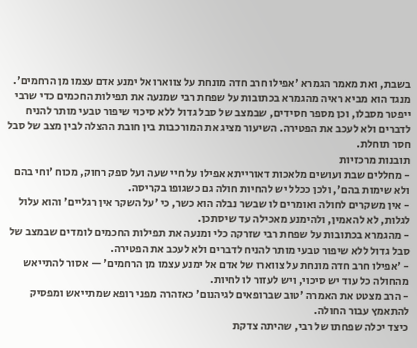בשבת, ואת מאמר הגמרא 'אפילו חרב חדה מונחת על צווארו אל ימנע אדם עצמו מן הרחמים'. מנגד הוא מביא ראיה מהגמרא בכתובות על שפחת רבי שמנעה את תפילות החכמים כדי שרבי ייפטר מסבלו, וכן מספר חסידים, שבמצב של סבל גדול ללא סיכוי שיפור טבעי מותר להניח לדברים ולא לעכב את הפטירה. השיעור מציג את המורכבות בין חובת ההצלה לבין מצב של סבל חסר תוחלת.
תובנות מרכזיות
- מחללים שבת ועושים מלאכות דאורייתא אפילו על חיי שעה ועל ספק רחוק, מכוח 'וחי בהם ולא שימות בהם', ולכן ככלל יש להחיות חולה גם כשגופו בקריסה.
- אין משקרים לחולה ואומרים לו שבשר נבלה הוא כשר, כי 'על השקר אין רגליים' והוא עלול לגלות, לא להאמין, ולהימנע מאכילה עד שיסתכן.
- מהגמרא בכתובות על שפחת רבי שזרקה כלי ומנעה את תפילות החכמים לומדים שבמצב של סבל גדול ללא שיפור טבעי מותר להניח לדברים ולא לעכב את הפטירה.
- 'אפילו חרב חדה מונחת על צווארו של אדם אל ימנע עצמו מן הרחמים' — אסור להתייאש מהחולה כל עוד יש סיכוי, ויש לעזור לו לחיות.
- הרב מצטט את האמרה 'טוב שברופאים לגיהנום' כאזהרה מפני רופא שמתייאש ומפסיק להתאמץ עבור החולה.
כיצד יכלה שפחתו של רבי, שהיתה צדקת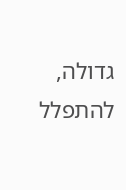גדולה, להתפלל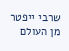שרבי ייפטר מן העולם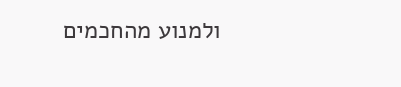ולמנוע מהחכמים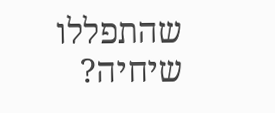שהתפללו שיחיה?